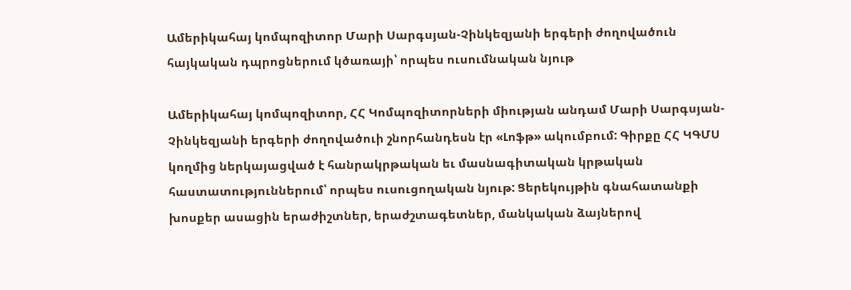Ամերիկահայ կոմպոզիտոր Մարի Սարգսյան-Չինկեզյանի երգերի ժողովածուն հայկական դպրոցներում կծառայի՝ որպես ուսումնական նյութ

Ամերիկահայ կոմպոզիտոր, ՀՀ Կոմպոզիտորների միության անդամ Մարի Սարգսյան-Չինկեզյանի երգերի ժողովածուի շնորհանդեսն էր «Լոֆթ» ակումբում: Գիրքը ՀՀ ԿԳՄՍ կողմից ներկայացված է հանրակրթական եւ մասնագիտական կրթական հաստատություններում՝ որպես ուսուցողական նյութ: Ցերեկույթին գնահատանքի խոսքեր ասացին երաժիշտներ, երաժշտագետներ, մանկական ձայներով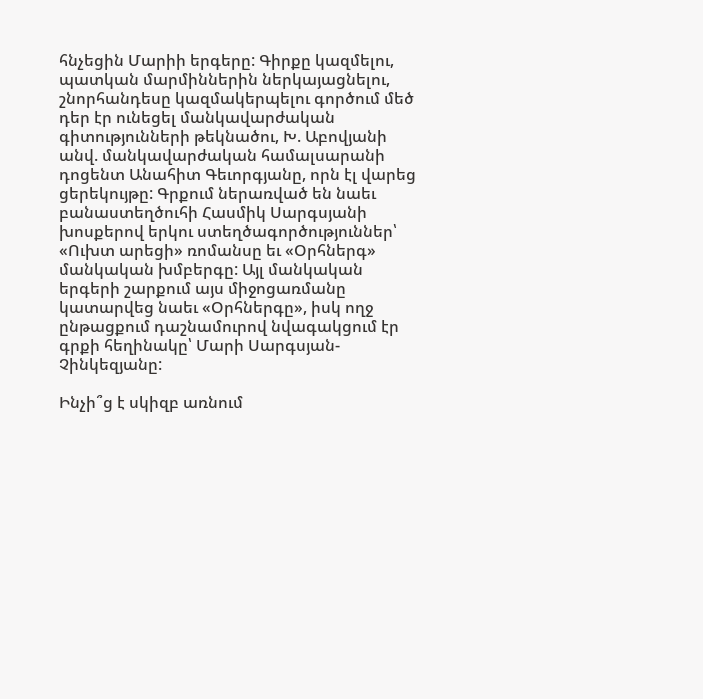հնչեցին Մարիի երգերը: Գիրքը կազմելու, պատկան մարմիններին ներկայացնելու, շնորհանդեսը կազմակերպելու գործում մեծ դեր էր ունեցել մանկավարժական գիտությունների թեկնածու, Խ. Աբովյանի անվ. մանկավարժական համալսարանի դոցենտ Անահիտ Գեւորգյանը, որն էլ վարեց ցերեկույթը: Գրքում ներառված են նաեւ բանաստեղծուհի Հասմիկ Սարգսյանի խոսքերով երկու ստեղծագործություններ՝ «Ուխտ արեցի» ռոմանսը եւ «Օրհներգ» մանկական խմբերգը: Այլ մանկական երգերի շարքում այս միջոցառմանը կատարվեց նաեւ «Օրհներգը», իսկ ողջ ընթացքում դաշնամուրով նվագակցում էր գրքի հեղինակը՝ Մարի Սարգսյան-Չինկեզյանը:

Ինչի՞ց է սկիզբ առնում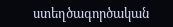ստեղծագործական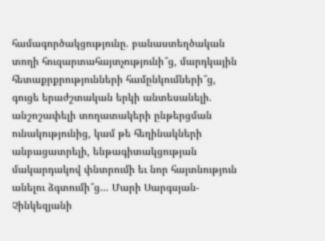համագործակցությունը. բանաստեղծական տողի հուզարտահայտչությունի՞ց, մարդկային հետաքրքրությունների համընկումների՞ց, գուցե երաժշտական երկի անտեսանելի. անշոշափելի տողատակերի ընթերցման ունակությունից, կամ թե հեղինակների անբացատրելի, ենթագիտակցության մակարդակով փնտրումի եւ նոր հայտնություն անելու ձգտումի՞ց… Մարի Սարգսյան-Չինկեզյանի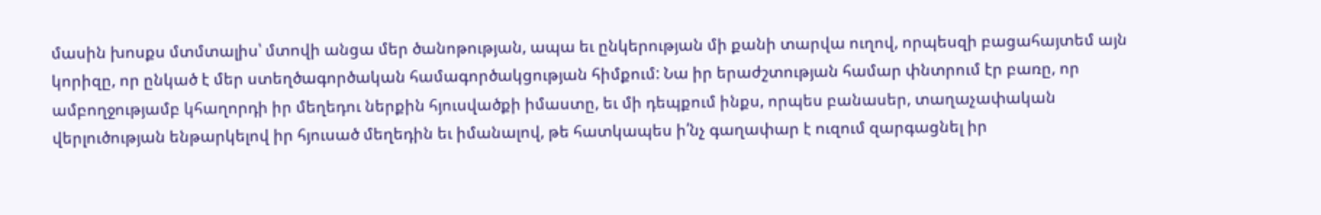մասին խոսքս մտմտալիս՝ մտովի անցա մեր ծանոթության, ապա եւ ընկերության մի քանի տարվա ուղով, որպեսզի բացահայտեմ այն կորիզը, որ ընկած է մեր ստեղծագործական համագործակցության հիմքում: Նա իր երաժշտության համար փնտրում էր բառը, որ ամբողջությամբ կհաղորդի իր մեղեդու ներքին հյուսվածքի իմաստը, եւ մի դեպքում ինքս, որպես բանասեր, տաղաչափական վերլուծության ենթարկելով իր հյուսած մեղեդին եւ իմանալով, թե հատկապես ի՛նչ գաղափար է ուզում զարգացնել իր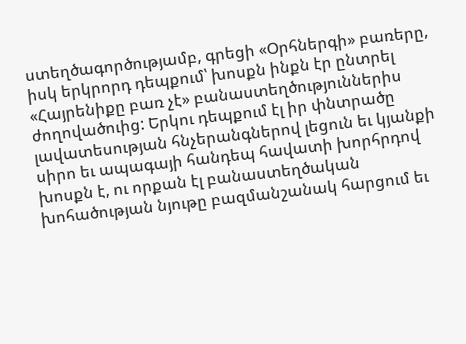ստեղծագործությամբ, գրեցի «Օրհներգի» բառերը, իսկ երկրորդ դեպքում՝ խոսքն ինքն էր ընտրել «Հայրենիքը բառ չէ» բանաստեղծություններիս ժողովածուից: Երկու դեպքում էլ իր փնտրածը լավատեսության հնչերանգներով լեցուն եւ կյանքի սիրո եւ ապագայի հանդեպ հավատի խորհրդով խոսքն է, ու որքան էլ բանաստեղծական խոհածության նյութը բազմանշանակ հարցում եւ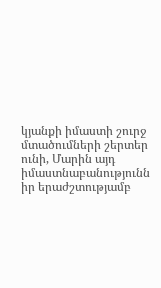կյանքի իմաստի շուրջ մտածումների շերտեր ունի, Մարին այդ իմաստնաբանությունն իր երաժշտությամբ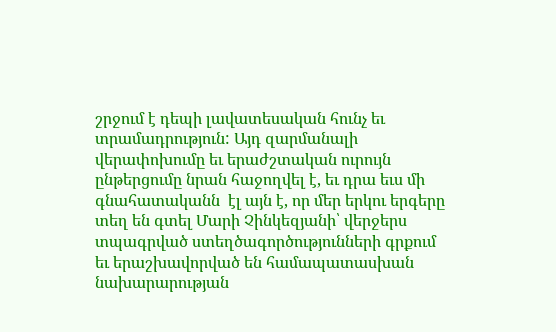շրջում է դեպի լավատեսական հունչ եւ տրամադրություն: Այդ զարմանալի վերափոխումը եւ երաժշտական ուրույն ընթերցումը նրան հաջողվել է, եւ դրա եւս մի գնահատականն  էլ այն է, որ մեր երկու երգերը տեղ են գտել Մարի Չինկեզյանի՝ վերջերս տպագրված ստեղծագործությունների գրքում եւ երաշխավորված են համապատասխան նախարարության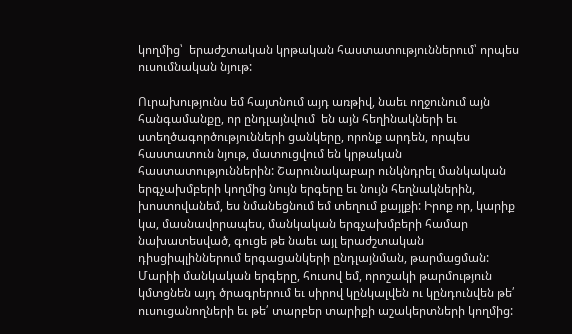կողմից՝  երաժշտական կրթական հաստատություններում՝ որպես ուսումնական նյութ:

Ուրախությունս եմ հայտնում այդ առթիվ, նաեւ ողջունում այն հանգամանքը, որ ընդլայնվում  են այն հեղինակների եւ ստեղծագործությունների ցանկերը, որոնք արդեն, որպես հաստատուն նյութ, մատուցվում են կրթական հաստատություններին: Շարունակաբար ունկնդրել մանկական երգչախմբերի կողմից նույն երգերը եւ նույն հեղնակներին, խոստովանեմ, ես նմանեցնում եմ տեղում քայլքի: Իրոք որ, կարիք կա, մասնավորապես, մանկական երգչախմբերի համար նախատեսված, գուցե թե նաեւ այլ երաժշտական դիսցիպլիններում երգացանկերի ընդլայնման, թարմացման: Մարիի մանկական երգերը, հուսով եմ, որոշակի թարմություն կմտցնեն այդ ծրագրերում եւ սիրով կընկալվեն ու կընդունվեն թե՛ ուսուցանողների եւ թե՛ տարբեր տարիքի աշակերտների կողմից: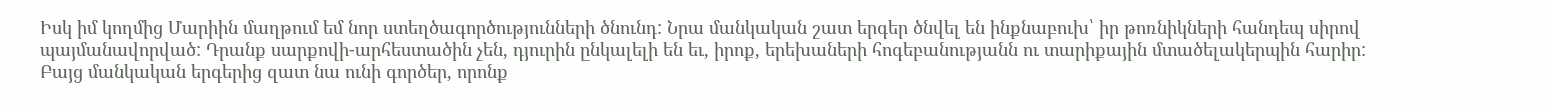Իսկ իմ կողմից Մարիին մաղթում եմ նոր ստեղծագործությունների ծնունդ: Նրա մանկական շատ երգեր ծնվել են ինքնաբուխ՝ իր թոռնիկների հանդեպ սիրով պայմանավորված: Դրանք սարքովի-արհեստածին չեն, դյուրին ընկալելի են եւ, իրոք, երեխաների հոգեբանությանն ու տարիքային մտածելակերպին հարիր: Բայց մանկական երգերից զատ նա ունի գործեր, որոնք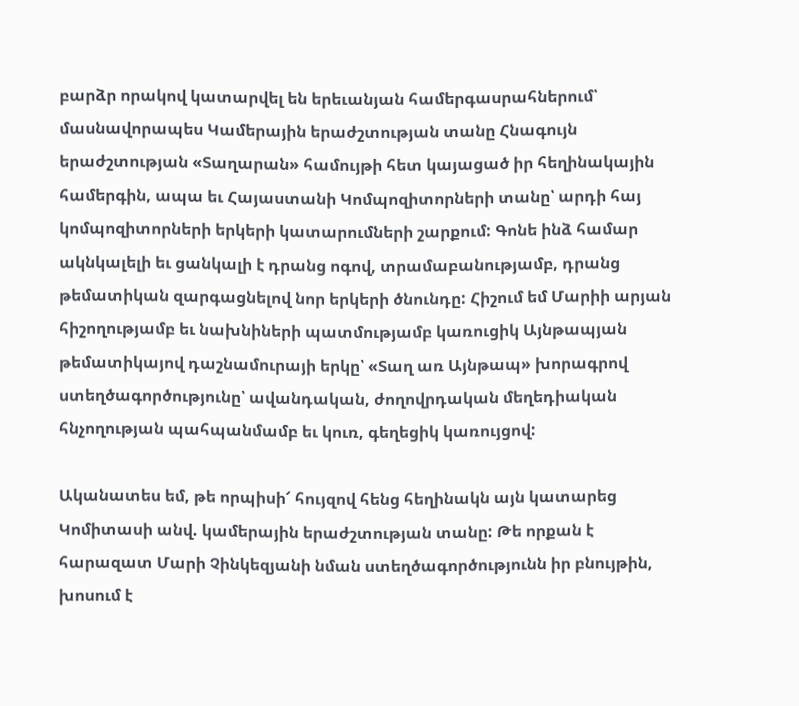բարձր որակով կատարվել են երեւանյան համերգասրահներում՝ մասնավորապես Կամերային երաժշտության տանը Հնագույն երաժշտության «Տաղարան» համույթի հետ կայացած իր հեղինակային համերգին, ապա եւ Հայաստանի Կոմպոզիտորների տանը՝ արդի հայ կոմպոզիտորների երկերի կատարումների շարքում: Գոնե ինձ համար ակնկալելի եւ ցանկալի է դրանց ոգով, տրամաբանությամբ, դրանց թեմատիկան զարգացնելով նոր երկերի ծնունդը: Հիշում եմ Մարիի արյան հիշողությամբ եւ նախնիների պատմությամբ կառուցիկ Այնթապյան թեմատիկայով դաշնամուրայի երկը՝ «Տաղ առ Այնթապ» խորագրով ստեղծագործությունը՝ ավանդական, ժողովրդական մեղեդիական հնչողության պահպանմամբ եւ կուռ, գեղեցիկ կառույցով:

Ականատես եմ, թե որպիսի՜ հույզով հենց հեղինակն այն կատարեց Կոմիտասի անվ. կամերային երաժշտության տանը: Թե որքան է հարազատ Մարի Չինկեզյանի նման ստեղծագործությունն իր բնույթին, խոսում է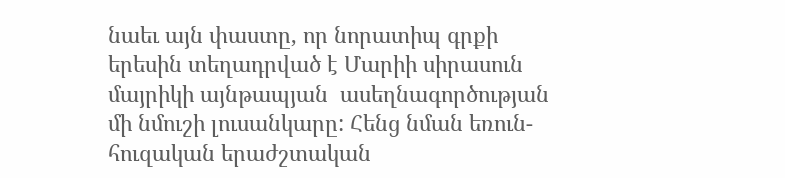նաեւ այն փաստը, որ նորատիպ գրքի երեսին տեղադրված է Մարիի սիրասուն մայրիկի այնթապյան  ասեղնագործության մի նմուշի լուսանկարը: Հենց նման եռուն-հուզական երաժշտական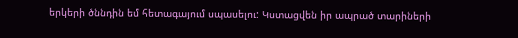երկերի ծննդին եմ հետագայում սպասելու: Կստացվեն իր ապրած տարիների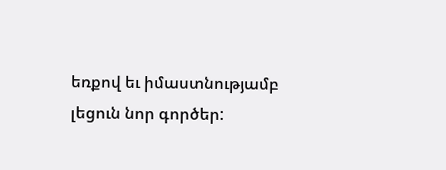եռքով եւ իմաստնությամբ լեցուն նոր գործեր: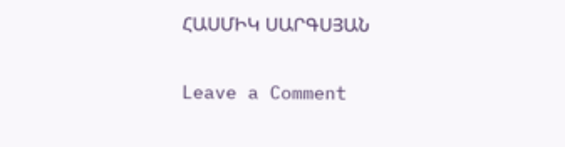ՀԱՍՄԻԿ ՍԱՐԳՍՅԱՆ

Leave a Comment